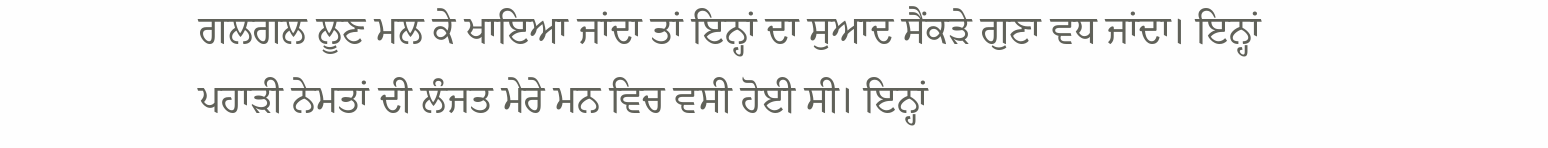ਗਲਗਲ ਲੂਣ ਮਲ ਕੇ ਖਾਇਆ ਜਾਂਦਾ ਤਾਂ ਇਨ੍ਹਾਂ ਦਾ ਸੁਆਦ ਸੈਂਕੜੇ ਗੁਣਾ ਵਧ ਜਾਂਦਾ। ਇਨ੍ਹਾਂ ਪਹਾੜੀ ਨੇਮਤਾਂ ਦੀ ਲੰਜਤ ਮੇਰੇ ਮਨ ਵਿਚ ਵਸੀ ਹੋਈ ਸੀ। ਇਨ੍ਹਾਂ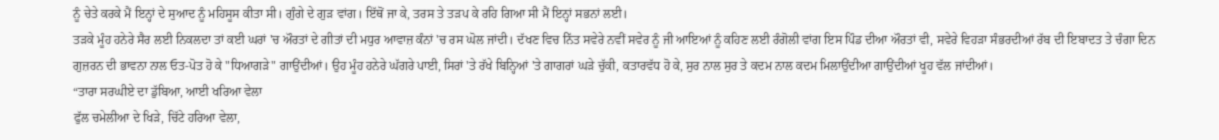ਨੂੰ ਚੇਤੇ ਕਰਕੇ ਮੈਂ ਇਨ੍ਹਾਂ ਦੇ ਸੁਆਦ ਨੂੰ ਮਹਿਸੂਸ ਕੀਤਾ ਸੀ। ਗੁੰਗੇ ਦੇ ਗੁੜ ਵਾਂਗ। ਇੱਥੋਂ ਜਾ ਕੇ, ਤਰਸ ਤੇ ਤੜਪ ਕੇ ਰਹਿ ਗਿਆ ਸੀ ਮੈਂ ਇਨ੍ਹਾਂ ਸਭਨਾਂ ਲਈ।
ਤੜਕੇ ਮੂੰਹ ਹਨੇਰੇ ਸੈਰ ਲਈ ਨਿਕਲਦਾ ਤਾਂ ਕਈ ਘਰਾਂ 'ਚ ਔਰਤਾਂ ਦੇ ਗੀਤਾਂ ਦੀ ਮਧੁਰ ਆਵਾਜ਼ ਕੰਨਾਂ 'ਚ ਰਸ ਘੋਲ ਜਾਂਦੀ। ਦੱਖਣ ਵਿਚ ਨਿੱਤ ਸਵੇਰੇ ਨਵੀਂ ਸਵੇਰ ਨੂੰ ਜੀ ਆਇਆਂ ਨੂੰ ਕਹਿਣ ਲਈ ਰੰਗੋਲੀ ਵਾਂਗ ਇਸ ਪਿੰਡ ਦੀਆ ਔਰਤਾਂ ਵੀ, ਸਵੇਰੇ ਵਿਹੜਾ ਸੰਭਰਦੀਆਂ ਰੱਬ ਦੀ ਇਬਾਦਤ ਤੇ ਚੰਗਾ ਦਿਨ ਗੁਜ਼ਰਨ ਦੀ ਭਾਵਨਾ ਨਾਲ ਓਤ-ਪੋਤ ਹੋ ਕੇ "ਧਿਆਗੜੇ" ਗਾਉਂਦੀਆਂ। ਉਹ ਮੂੰਹ ਹਨੇਰੇ ਘੱਗਰੇ ਪਾਈ, ਸਿਰਾਂ 'ਤੇ ਰੱਖੇ ਬਿਨ੍ਹਿਆਂ 'ਤੇ ਗਾਗਰਾਂ ਘੜੇ ਚੁੱਕੀ, ਕਤਾਰਵੱਧ ਹੋ ਕੇ, ਸੁਰ ਨਾਲ ਸੁਰ ਤੇ ਕਦਮ ਨਾਲ ਕਦਮ ਮਿਲਾਉਂਦੀਆ ਗਾਉਂਦੀਆਂ ਖੂਹ ਵੱਲ ਜਾਂਦੀਆਂ।
“ਤਾਰਾ ਸਰਘੀਏ ਦਾ ਡੁੱਬਿਆ, ਆਈ ਖਰਿਆ ਵੇਲਾ
ਫੁੱਲ ਚਮੇਲੀਆ ਦੇ ਖਿੜੇ, ਚਿੱਟੇ ਹਰਿਆ ਵੇਲਾ,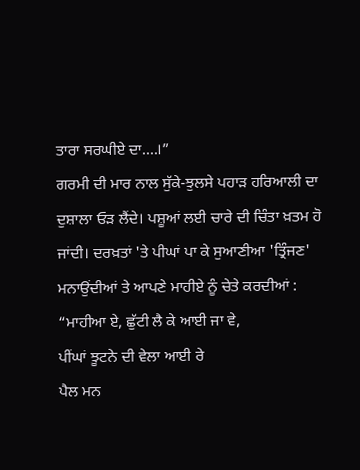ਤਾਰਾ ਸਰਘੀਏ ਦਾ....।”
ਗਰਮੀ ਦੀ ਮਾਰ ਨਾਲ ਸੁੱਕੇ-ਝੁਲਸੇ ਪਹਾੜ ਹਰਿਆਲੀ ਦਾ ਦੁਸ਼ਾਲਾ ਓੜ ਲੈਂਦੇ। ਪਸ਼ੂਆਂ ਲਈ ਚਾਰੇ ਦੀ ਚਿੰਤਾ ਖ਼ਤਮ ਹੋ ਜਾਂਦੀ। ਦਰਖ਼ਤਾਂ 'ਤੇ ਪੀਘਾਂ ਪਾ ਕੇ ਸੁਆਣੀਆ 'ਤ੍ਰਿੰਜਣ' ਮਨਾਉਂਦੀਆਂ ਤੇ ਆਪਣੇ ਮਾਹੀਏ ਨੂੰ ਚੇਤੇ ਕਰਦੀਆਂ :
“ਮਾਹੀਆ ਏ, ਛੁੱਟੀ ਲੈ ਕੇ ਆਈ ਜਾ ਵੇ,
ਪੀਂਘਾਂ ਝੂਟਨੇ ਦੀ ਵੇਲਾ ਆਈ ਰੇ
ਪੈਲ ਮਨ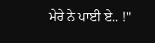ਮੇਰੇ ਨੇ ਪਾਈ ਏ.. !"